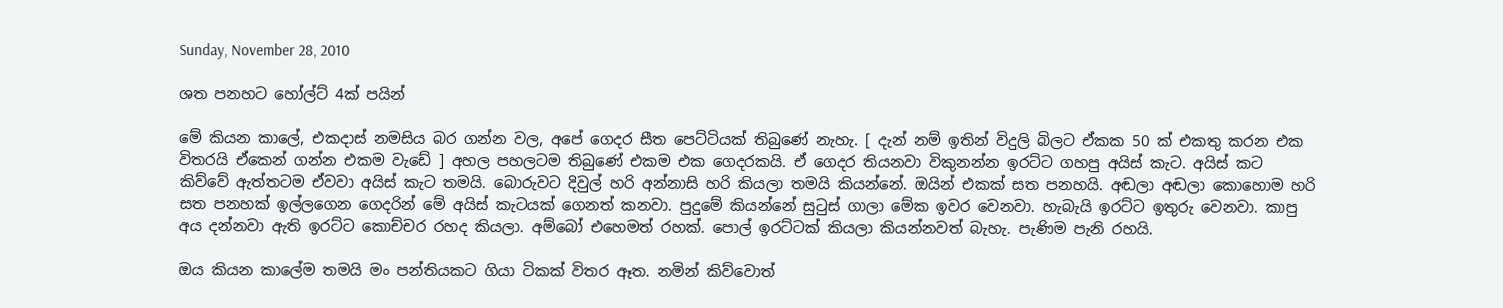Sunday, November 28, 2010

ශත පනහට හෝල්ට් 4ක් පයින්

මේ කියන කාලේ, එකදාස් නමසිය බර ගන්න වල, අපේ ගෙදර සීත පෙට්ටියක් තිබුණේ නැහැ. [ දැන් නම් ඉතින් විදුලි බිලට ඒකක 50 ක් එකතු කරන එක විතරයි ඒකෙන් ගන්න එකම වැඩේ ] අහල පහලටම තිබුණේ එකම එක ගෙදරකයි. ඒ ගෙදර තියනවා විකුනන්න ඉරට්ට ගහපු අයිස් කැට. අයිස් කට කිව්වේ ඇත්තටම ඒවවා අයිස් කැට තමයි. බොරුවට දිවුල් හරි අන්නාසි හරි කියලා තමයි කියන්නේ. ඔයින් එකක් සත පනහයි. අඬලා අඬලා කොහොම හරි සත පනහක් ඉල්ලගෙන ගෙදරින් මේ අයිස් කැටයක් ගෙනත් කනවා. පුදුමේ කියන්නේ සුටුස් ගාලා මේක ඉවර වෙනවා. හැබැයි ඉරට්ට ඉතුරු වෙනවා. කාපු අය දන්නවා ඇති ඉරට්ට කොච්චර රහද කියලා. අම්බෝ එහෙමත් රහක්. පොල් ඉරට්ටක් කියලා කියන්නවත් බැහැ. පැණිම පැනි රහයි.

ඔය කියන කාලේම තමයි මං පන්තියකට ගියා ටිකක් විතර ඈත. නමින් කිව්වොත්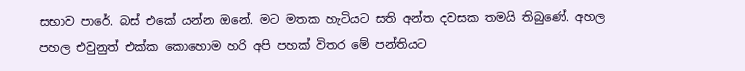සභාව පාරේ. බස් එකේ යන්න ඔනේ. මට මතක හැටියට සති අන්ත දවසක තමයි තිබුණේ. අහල පහල එවුනුත් එක්ක කොහොම හරි අපි පහක් විතර මේ පන්තියට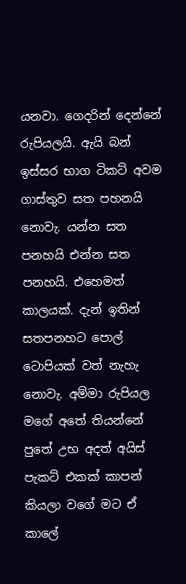යනවා. ගෙදරින් දෙන්නේ රුපියලයි. ඇයි බන් ඉස්සර භාග ටිකට් අවම ගාස්තුව සත පහනයි නොවැ. යන්න සත පනහයි එන්න සත පනහයි. එහෙමත් කාලයක්. දැන් ඉතින් සතපනහට පොල් ටොපියක් වත් නැහැ නොවැ. අම්මා රුපියල මගේ අතේ තියන්නේ පුතේ උභ අදත් අයිස් පැකට් එකක් කාපන් කියලා වගේ මට ඒ කාලේ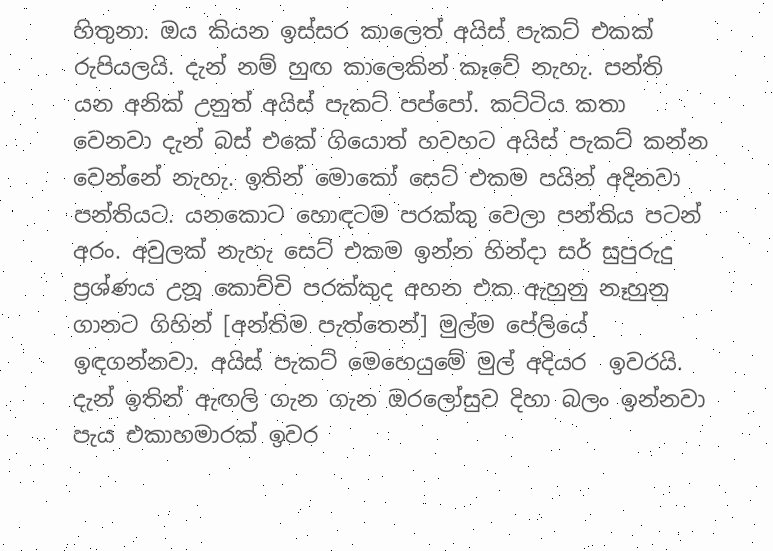හිතුනා. ඔය කියන ඉස්සර කාලෙත් අයිස් පැකට් එකක් රුපියලයි. දැන් නම් හුඟ කාලෙකින් කෑවේ නැහැ. පන්ති යන අනික් උනුත් අයිස් පැකට් පප්පෝ. කට්ටිය කතා වෙනවා දැන් බස් එකේ ගියොත් හවහට අයිස් පැකට් කන්න වෙන්නේ නැහැ. ඉතින් මොකෝ සෙට් එකම පයින් අදිනවා පන්තියට. යනකොට හොඳටම පරක්කු වෙලා පන්තිය පටන් අරං. අවුලක් නැහැ සෙට් එකම ඉන්න හින්දා සර් සුපුරුදු ප්‍රශ්ණය උනූ කොච්චි පරක්කුද අහන එක ඇහුනු නෑහුනු ගානට ගිහින් [අන්තිම පැත්තෙන්] මුල්ම පේලියේ ඉඳගන්නවා. අයිස් පැකට් මෙහෙයුමේ මුල් අදියර  ඉවරයි. දැන් ඉතින් ඇඟලි ගැන ගැන ඔරලෝසුව දිහා බලං ඉන්නවා පැය එකාහමාරක් ඉවර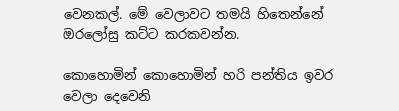වෙනකල්. මේ වෙලාවට තමයි හිතෙන්නේ ඔරලෝසු කට්ට කරකවන්න.

කොහොමින් කොහොමින් හරි පන්තිය ඉවර වෙලා දෙවෙනි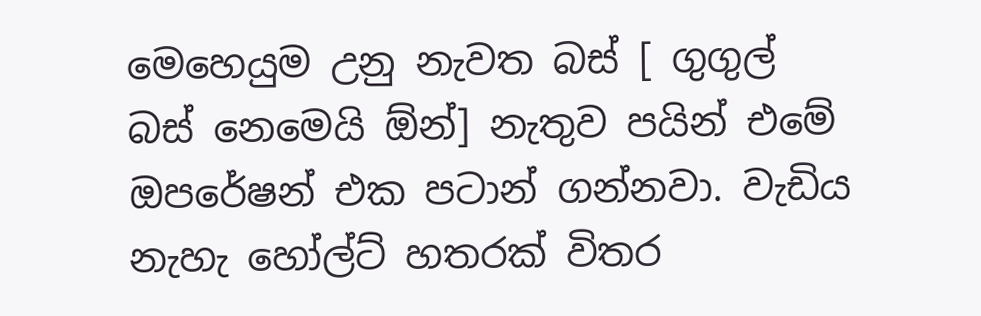මෙහෙයුම උනු නැවත බස් [ ගුගුල් බස් නෙමෙයි ඕන්] නැතුව පයින් එමේ ඔපරේෂන් එක පටාන් ගන්නවා. වැඩිය නැහැ හෝල්ට් හතරක් විතර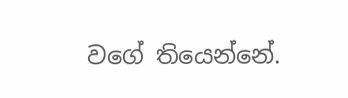වගේ තියෙන්නේ.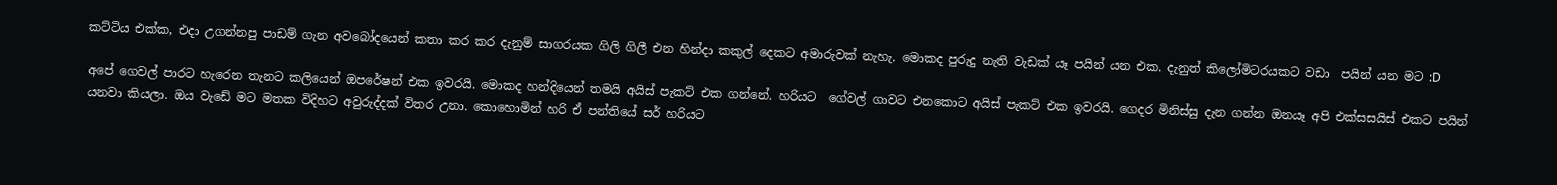කට්ටිය එක්ක, එදා උගන්නපු පාඩම් ගැන අවබෝදයෙන් කතා කර කර දැනුම් සාගරයක ගිලි ගිලී එන හින්දා කකුල් දෙකට අමාරුවක් නැහැ. මොකද පුරුදු නැති වැඩක් යෑ පයින් යන එක. දැනුත් කිලෝමිටරයකට වඩා  පයින් යන මට :D

අපේ ගෙවල් පාරට හැරෙන තැනට කලියෙන් ඔපරේෂන් එක ඉවරයි. මොකද හන්දියෙන් තමයි අයිස් පැකට් එක ගන්නේ. හරියට  ගේවල් ගාවට එනකොට අයිස් පැකට් එක ඉවරයි. ගෙදර මිනිස්සු දැන ගන්න ඔනයෑ අපි එක්සසයිස් එකට පයින් යනවා කියලා. ඔය වැඩේ මට මතක විදිහට අවුරුද්දක් විතර උනා. කොහොමින් හරි ඒ පන්තියේ සර් හරියට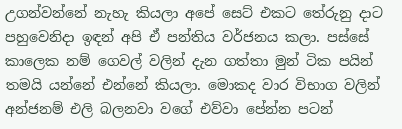උගන්වන්නේ නැහැ කියලා අපේ සෙට් එකට තේරුනු දාට පහුවෙනිදා ඉඳන් අපි ඒ පන්තිය වර්ජනය කලා. පස්සේ කාලෙක නම් ගෙවල් වලින් දැන ගත්තා මුන් ටික පයින් තමයි යන්නේ එන්නේ කියලා. මොකද වාර විභාග වලින් අන්ජනම් එලි බලනවා වගේ එව්වා පේන්න පටන්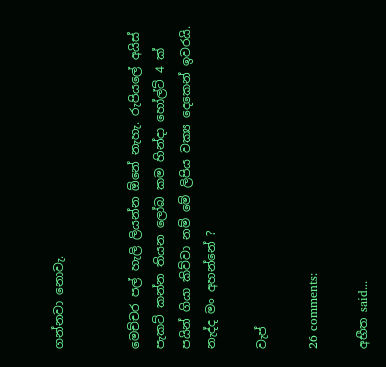ගන්නවා නොවැ.


මෙච්චර පල් හැලි ලියන්න ඕනේ නැහැ. රුපියලේ අයිස් පැකට් කන්න තියන ලෝබ කම හින්දා හෝල්ට් 4 ක් පයින් ගියා කිව්වා නම් මේ ලිපිය වක්‍ය දෙකෙන් ඉවරයි. නැද්ද මං අහන්නේ ?

වැප්

26 comments:

අභීත said...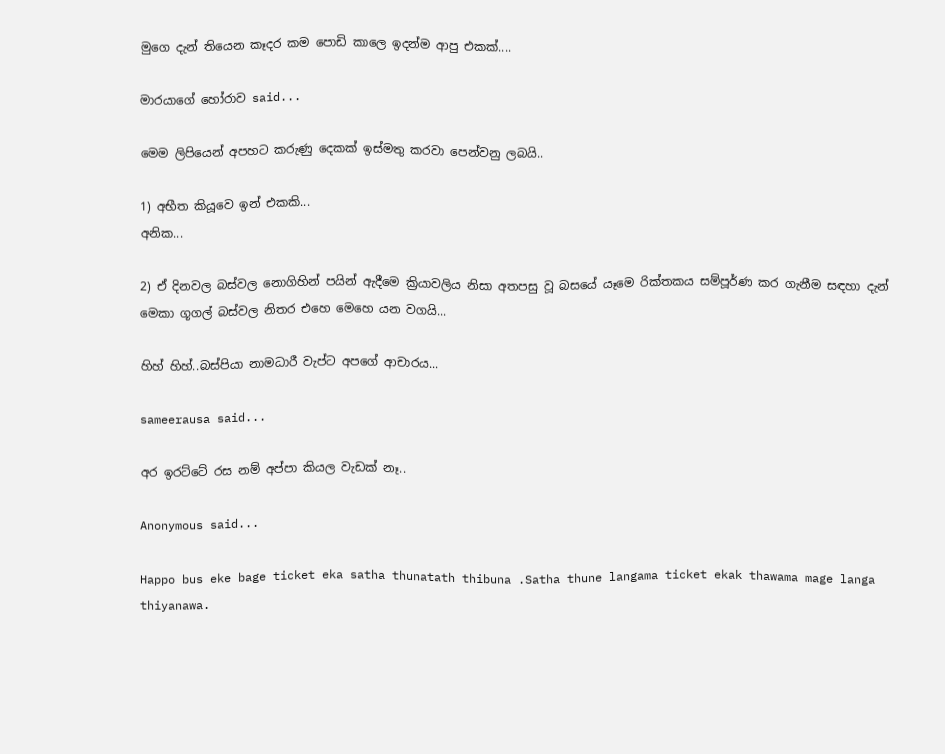මුගෙ දැන් තියෙන කෑදර කම පොඩි කාලෙ ඉදන්ම ආපු එකක්....

මාරයාගේ හෝරාව said...

මෙම ලිපියෙන් අපහට කරුණු දෙකක් ඉස්මතු කරවා පෙන්වනු ලබයි..

1) අභීත කියූවෙ ඉන් එකකි...
අනික...

2) ඒ දිනවල බස්වල නොගිහින් පයින් ඇදීමෙ ක්‍රියාවලිය නිසා අතපසු වූ බසයේ යෑමෙ රික්තකය සම්පූර්ණ කර ගැනීම සඳහා දැන් මෙකා ගූගල් බස්වල නිතර එහෙ මෙහෙ යන වගයි...

හිහ් හිහ්..බස්පියා නාමධාරී වැප්ට අපගේ ආචාරය...

sameerausa said...

අර ඉරට්ටේ රස නම් අප්පා කියල වැඩක් නෑ..

Anonymous said...

Happo bus eke bage ticket eka satha thunatath thibuna .Satha thune langama ticket ekak thawama mage langa thiyanawa.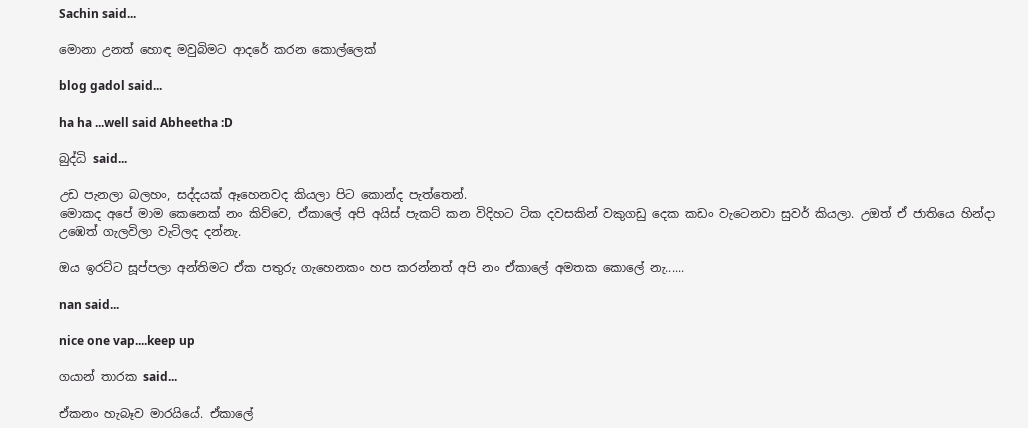Sachin said...

මොනා උනත් හොඳ මවුබිමට ආදරේ කරන කොල්ලෙක්

blog gadol said...

ha ha ...well said Abheetha :D

බුද්ධි said...

උඩ පැනලා බලහං, සද්දයක් ඈහෙනවද කියලා පිට කොන්ද පැත්තෙන්.
මොකද අපේ මාම කෙනෙක් නං කිව්වෙ, ඒකාලේ අපි අයිස් පැකට් කන විදිහට ටික දවසකින් වකුගඩු දෙක කඩං වැටෙනවා සුවර් කියලා. උඔත් ඒ ජාතියෙ හින්දා උඹෙත් ගැලවිලා වැටිලද දන්නැ.

ඔය ඉරට්ට සූප්පලා අන්තිමට ඒක පතුරු ගැහෙනකං හප කරන්නත් අපි නං ඒකාලේ අමතක කොලේ නැ......

nan said...

nice one vap....keep up

ගයාන් තාරක said...

ඒකනං හැබෑව මාරයියේ. ඒකාලේ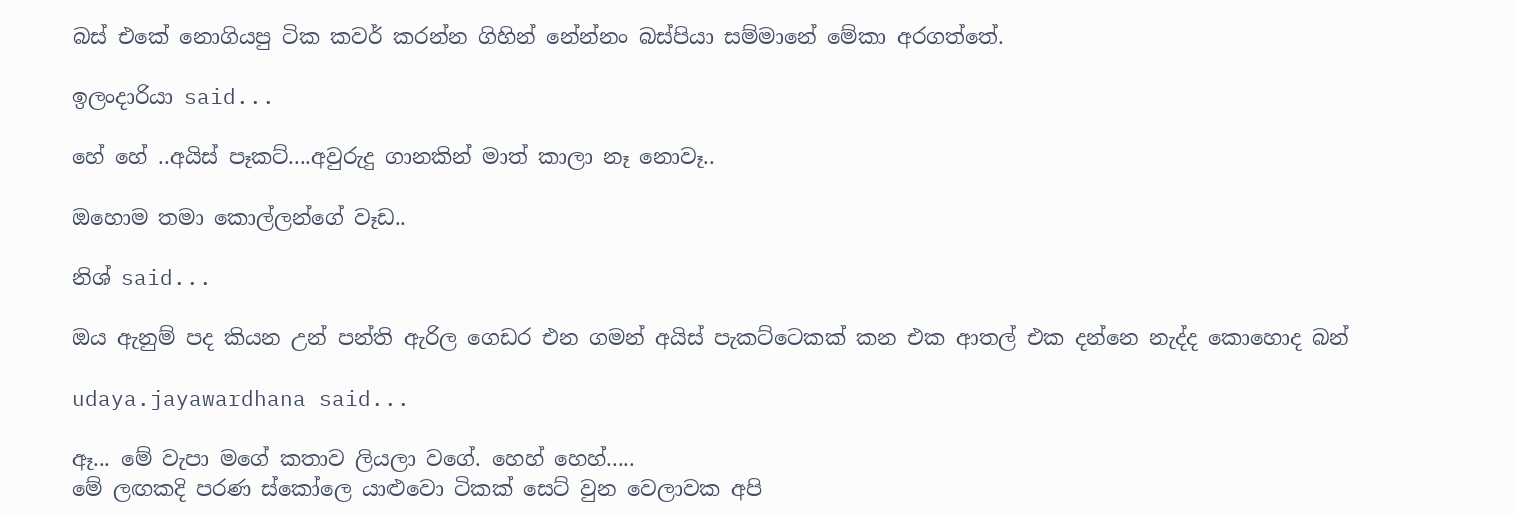බස් එකේ නොගියපු ටික කවර් කරන්න ගිහින් නේන්නං බස්පියා සම්මානේ මේකා අරගත්තේ.

ඉලංදාරියා said...

හේ හේ ..අයිස් පෑකට්....අවුරුදු ගානකින් මාත් කාලා නෑ නොවෑ..

ඔහොම තමා කොල්ලන්ගේ වෑඩ..

නිශ් said...

ඔය ඇනුම් පද කියන උන් පන්ති ඇරිල ගෙඩර එන ගමන් අයිස් පැකට්ටෙකක් කන එක ආතල් එක දන්නෙ නැද්ද කොහොද බන්

udaya.jayawardhana said...

ඈ... මේ වැපා මගේ කතාව ලියලා වගේ. හෙහ් හෙහ්.....
මේ ලඟකදි පරණ ස්කෝලෙ යාළුවො ටිකක් සෙට් වුන වෙලාවක අපි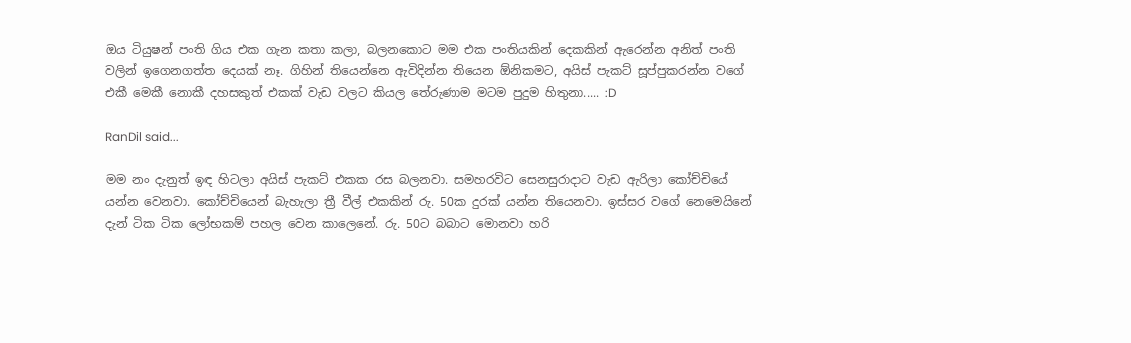ඔය ටියුෂන් පංති ගිය එක ගැන කතා කලා, බලනකොට මම එක පංතියකින් දෙකකින් ඇරෙන්න අනිත් පංති වලින් ඉගෙනගත්ත දෙයක් නෑ. ගිහින් තියෙන්නෙ ඇවිදින්න තියෙන ඕනිකමට, අයිස් පැකට් සූප්පුකරන්න වගේ එකී මෙකී නොකී දහසකුත් එකක් වැඩ වලට කියල තේරුණාම මටම පුදුම හිතුනා..... :D

RanDil said...

මම නං දැනුත් ඉඳ හිටලා අයිස් පැකට් එකක රස බලනවා. සමහරවිට සෙනසුරාදාට වැඩ ඇරිලා කෝච්චියේ යන්න වෙනවා. කෝච්චියෙන් බැහැලා ත්‍රී වීල් එකකින් රු. 50ක දුරක් යන්න තියෙනවා. ඉස්සර වගේ නෙමෙයිනේ දැන් ටික ටික ලෝභකම් පහල වෙන කාලෙනේ. රු. 50ට බබාට මොනවා හරි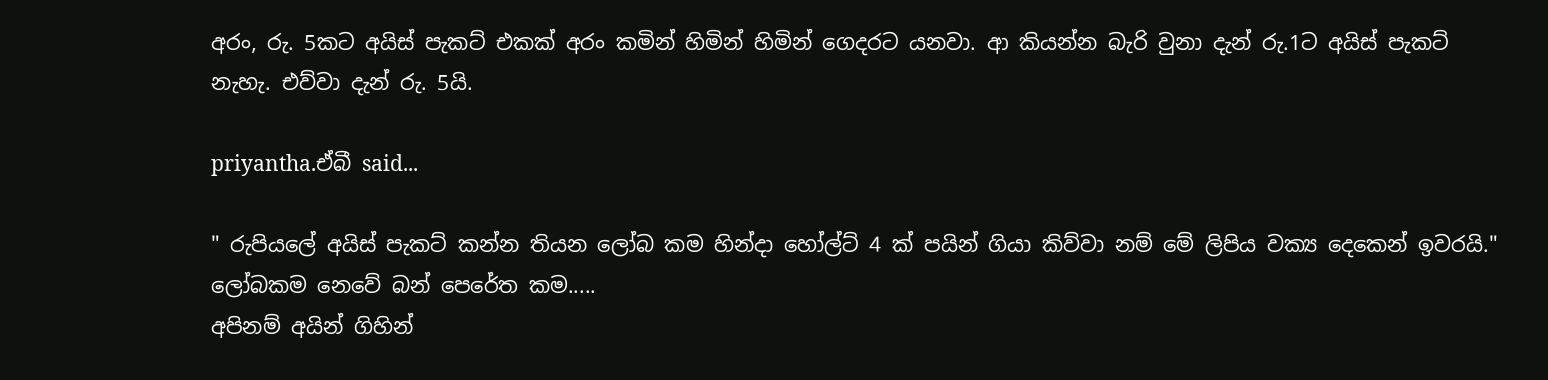අරං, රු. 5කට අයිස් පැකට් එකක් අරං කමින් හිමින් හිමින් ගෙදරට යනවා. ආ කියන්න බැරි වුනා දැන් රු.1ට අයිස් පැකට් නැහැ. එව්වා දැන් රු. 5යි.

priyantha.ඒබී said...

" රුපියලේ අයිස් පැකට් කන්න තියන ලෝබ කම හින්දා හෝල්ට් 4 ක් පයින් ගියා කිව්වා නම් මේ ලිපිය වක්‍ය දෙකෙන් ඉවරයි."
ලෝබකම නෙවේ බන් පෙරේත කම.....
අපිනම් අයින් ගිහින්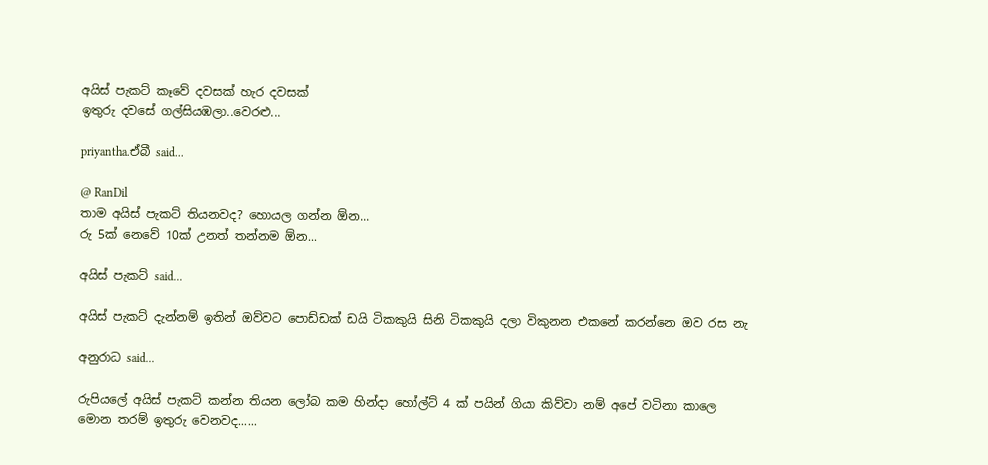අයිස් පැකට් කෑවේ දවසක් හැර දවසක්
ඉතුරු දවසේ ගල්සියඹලා..වෙරළු...

priyantha.ඒබී said...

@ RanDil
තාම අයිස් පැකට් තියනවද? හොයල ගන්න ඕන...
රු 5ක් නෙවේ 10ක් උනත් තන්නම ඕන...

අයිස් පැකට් said...

අයිස් පැකට් දැන්නම් ඉතින් ඔව්වට පොඩ්ඩක් ඩයි ටිකකුයි සිනි ටිකකුයි දලා විකුනන එකනේ කරන්නෙ ඔව රස නැ

අනුරාධ said...

රුපියලේ අයිස් පැකට් කන්න තියන ලෝබ කම හින්දා හෝල්ට් 4 ක් පයින් ගියා කිව්වා නම් අපේ වටිනා කාලෙ මොන ත‍රම් ඉතුරු වෙනවද......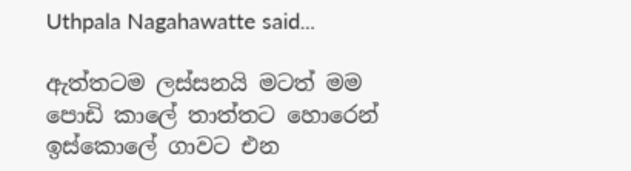Uthpala Nagahawatte said...

ඇත්තටම ලස්සනයි මටත් මම පොඩි කාලේ තාත්තට හොරෙන් ඉස්කොලේ ගාවට එන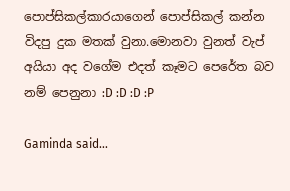පොප්සිකල්කාරයාගෙන් පොප්සිකල් කන්න විදපු දුක මතක් වුනා.මොනවා වුනත් වැප් අයියා අද වගේම එදත් කෑමට පෙරේත බව නම් පෙනුනා :D :D :D :P

Gaminda said...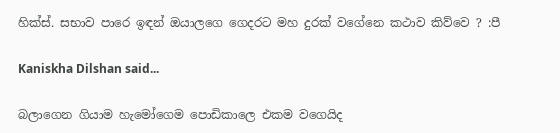හික්ස්. සභාව පාරෙ ඉඳන් ඔයාලගෙ ගෙදරට මහ දුරක් වගේනෙ කථාව කිව්වෙ ? :පී

Kaniskha Dilshan said...

බලාගෙන ගියාම හැමෝගෙම පොඩිකාලෙ එකම වගෙයිද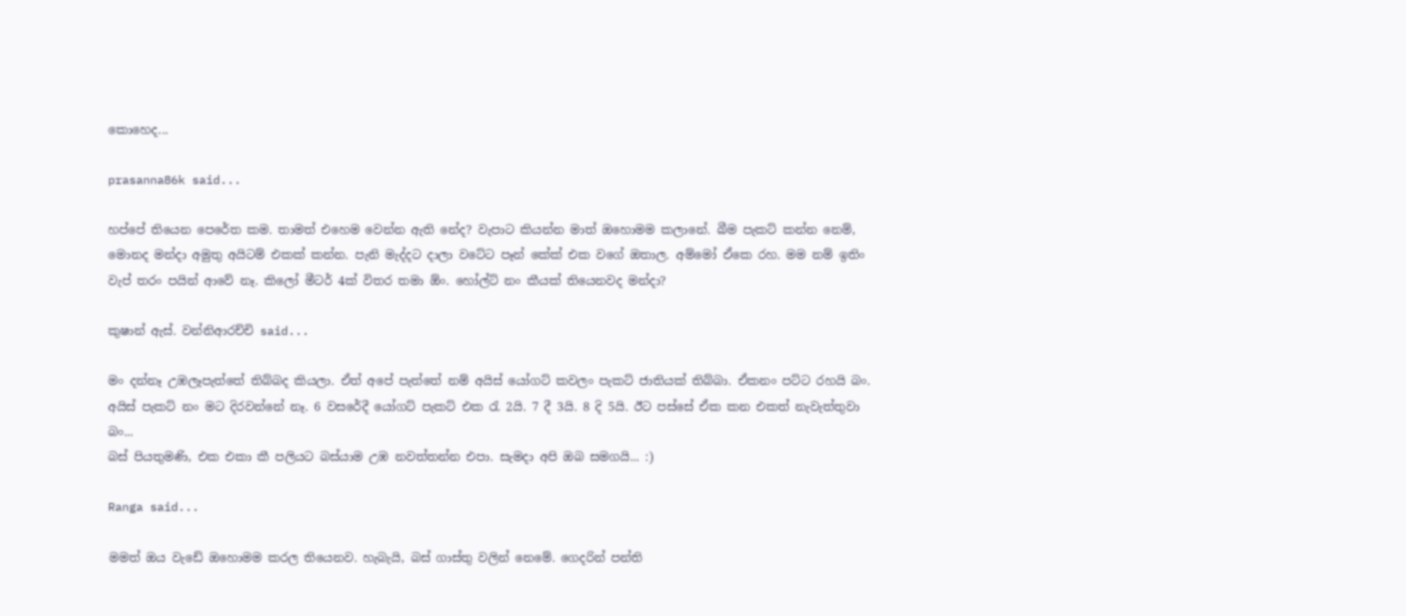කොහෙද...

prasanna86k said...

හප්පේ තියෙන පෙරේත කම. තාමත් එහෙම වෙන්න ඇති නේද? වැපාට කියන්න මාත් ඔහොමම කලානේ. බීම පැකට් කන්න නෙම්, මොනද මන්දා අමුතු අයිටම් එකක් කන්න. පැනි මැද්දට දාලා වටේට පෑන් කේක් එක වගේ ඔතාල. අම්මෝ ඒකෙ රහ. මම නම් ඉතිං වැප් තරං පයින් ආවේ නෑ. කිලෝ මීටර් 4ක් විතර තමා ඕං. හෝල්ට් නං කීයක් තියෙනවද මන්දා?

කුෂාන් ඇස්. වන්නිආරච්චි said...

මං දන්නෑ උඹලෑපැත්තේ තිබ්බද කියලා. ඒත් අපේ පැත්තේ නම් අයිස් යෝගට් කවලං පැකට් ජාතියක් තිබ්බා. ඒකනං පට්ට රහයි බං. අයිස් පැකට් නං මට දිරවන්නේ නෑ. 6 වසරේදී යෝගට් පැකට් එක රැ 2යි. 7 දී 3යි. 8 දි 5යි. ඊට පස්සේ ඒක කන එකත් නැවැත්තුවා බං...
බස් පියතුමණි, එක එකා කී පලියට බස්යාම උඹ නවත්තන්න එපා. සැමදා අපි ඔබ සමගයි... :)

Ranga said...

මමත් ඔය වැඩේ ඔහොමම කරල තියෙනව. හැබැයි, බස් ගාස්තු වලින් නෙමේ. ගෙදරින් පන්ති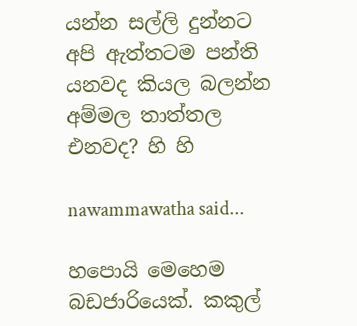යන්න සල්ලි දුන්නට අපි ඇත්තටම පන්ති යනවද කියල බලන්න අම්මල තාත්තල එනවද? හි හි

nawammawatha said...

හපොයි මෙහෙම බඩජාරියෙක්. කකුල්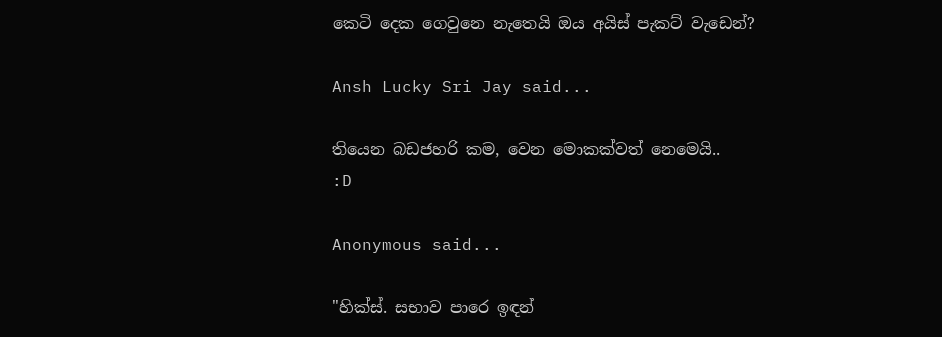කෙටි දෙක ගෙවුනෙ නැතෙයි ඔය අයිස් පැකට් වැඩෙන්?

Ansh Lucky Sri Jay said...

තියෙන බඩජහරි කම, වෙන මොකක්වත් නෙමෙයි..
:D

Anonymous said...

"හික්ස්. සභාව පාරෙ ඉඳන්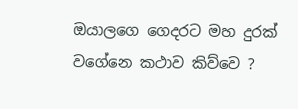ඔයාලගෙ ගෙදරට මහ දුරක් වගේනෙ කථාව කිව්වෙ ?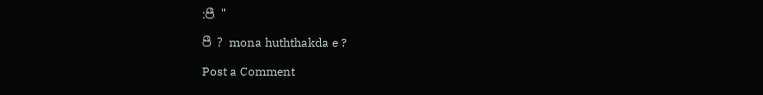:පී "

පී ? mona huththakda e ?

Post a Comment